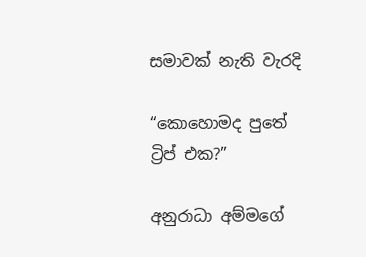සමාවක් නැති වැරදි

“කොහොමද පුතේ ට්‍රිප් එක?”

අනුරාධා අම්මගේ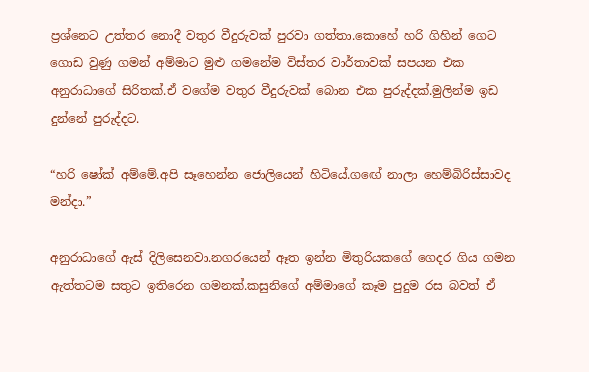ප්‍රශ්නෙට උත්තර නොදී වතුර වීදුරුවක් පුරවා ගත්තා.කොහේ හරි ගිහින් ගෙට ගොඩ වුණු ගමන් අම්මාට මුළු ගමනේම විස්තර වාර්තාවක් සපයන එක අනුරාධාගේ සිරිතක්.ඒ වගේම වතුර වීදුරුවක් බොන එක පුරුද්දක්.මුලින්ම ඉඩ දුන්නේ පුරුද්දට.

“හරි ෂෝක් අම්මේ.අපි සෑහෙන්න ජොලියෙන් හිටියේ.ගඟේ නාලා හෙම්බිරිස්සාවද මන්දා.”

අනුරාධාගේ ඇස් දිලිසෙනවා.නගරයෙන් ඈත ඉන්න මිතුරියකගේ ගෙදර ගිය ගමන ඇත්තටම සතුට ඉතිරෙන ගමනක්.කසුනිගේ අම්මාගේ කෑම පුදුම රස බවත් ඒ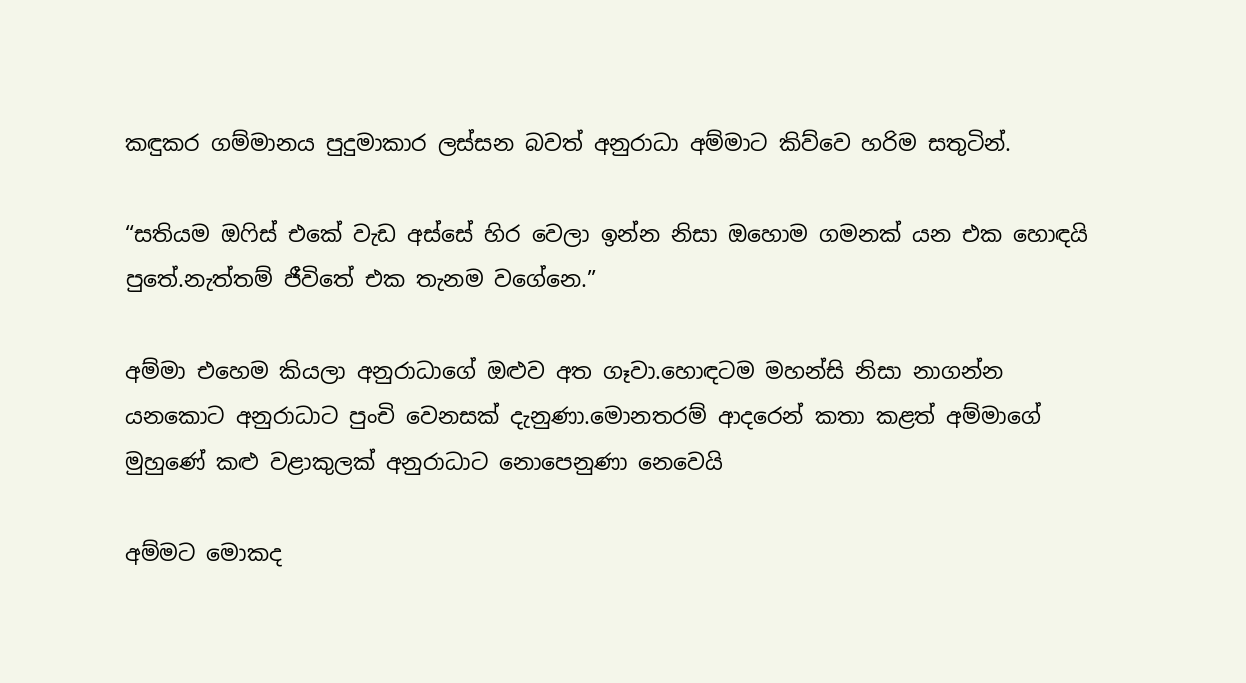කඳුකර ගම්මානය පුදුමාකාර ලස්සන බවත් අනුරාධා අම්මාට කිව්වෙ හරිම සතුටින්.

“සතියම ඔෆිස් එකේ වැඩ අස්සේ හිර වෙලා ඉන්න නිසා ඔහොම ගමනක් යන එක හොඳයි පුතේ.නැත්තම් ජීවිතේ එක තැනම වගේනෙ.”

අම්මා එහෙම කියලා අනුරාධාගේ ඔළුව අත ගෑවා.හොඳටම මහන්සි නිසා නාගන්න යනකොට අනුරාධාට පුංචි වෙනසක් දැනුණා.මොනතරම් ආදරෙන් කතා කළත් අම්මාගේ මුහුණේ කළු වළාකුලක් අනුරාධාට නොපෙනුණා නෙවෙයි

අම්මට මොකද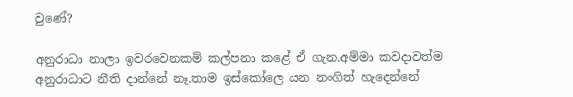වුණේ?

අනුරාධා නාලා ඉවරවෙනකම් කල්පනා කළේ ඒ ගැන.අම්මා කවදාවත්ම අනුරාධාට නීති දාන්නේ නෑ.තාම ඉස්කෝලෙ යන නංගිත් හැදෙන්නේ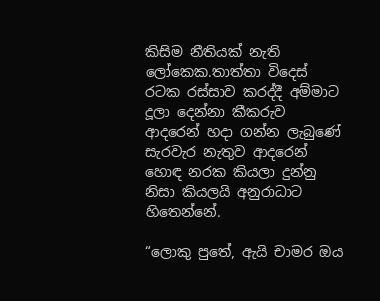කිසිම නීතියක් නැති ලෝකෙක.තාත්තා විදෙස් රටක රස්සාව කරද්දී අම්මාට දූලා දෙන්නා කීකරුව ආදරෙන් හදා ගන්න ලැබුණේ සැරවැර නැතුව ආදරෙන් හොඳ නරක කියලා දුන්නු නිසා කියලයි අනුරාධාට හිතෙන්නේ.

“ලොකු පුතේ, ඇයි චාමර ඔය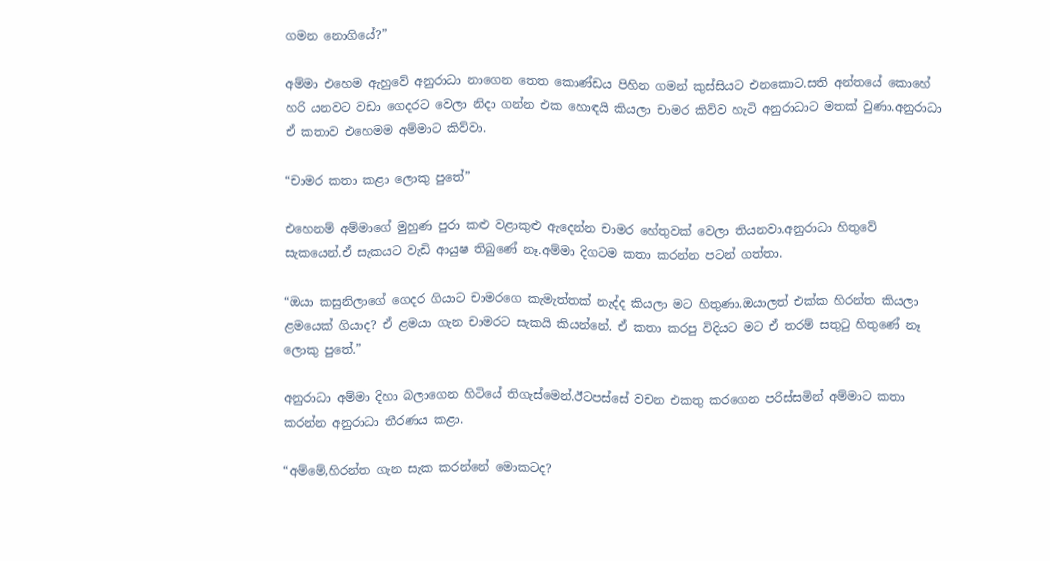ගමන නොගියේ?”

අම්මා එහෙම ඇහුවේ අනුරාධා නාගෙන තෙත කොණ්ඩය පිහින ගමන් කුස්සියට එනකොට.සති අන්තයේ කොහේ හරි යනවට වඩා ගෙදරට වෙලා නිදා ගන්න එක හොඳයි කියලා චාමර කිව්ව හැටි අනුරාධාට මතක් වුණා.අනුරාධා ඒ කතාව එහෙමම අම්මාට කිව්වා.

“චාමර කතා කළා ලොකු පුතේ”

එහෙනම් අම්මාගේ මුහුණ පුරා කළු වළාකුළු ඇදෙන්න චාමර හේතුවක් වෙලා තියනවා.අනුරාධා හිතුවේ සැකයෙන්.ඒ සැකයට වැඩි ආයුෂ තිබුණේ නෑ.අම්මා දිගටම කතා කරන්න පටන් ගත්තා.

“ඔයා කසුනිලාගේ ගෙදර ගියාට චාමරගෙ කැමැත්තක් නැද්ද කියලා මට හිතුණා.ඔයාලත් එක්ක හිරන්ත කියලා ළමයෙක් ගියාද? ඒ ළමයා ගැන චාමරට සැකයි කියන්නේ. ඒ කතා කරපු විදියට මට ඒ තරම් සතුටු හිතුණේ නෑ ලොකු පුතේ.”

අනුරාධා අම්මා දිහා බලාගෙන හිටියේ තිගැස්මෙන්.ඊටපස්සේ වචන එකතු කරගෙන පරිස්සමින් අම්මාට කතා කරන්න අනුරාධා තීරණය කළා.

“අම්මේ,හිරන්ත ගැන සැක කරන්නේ මොකටද?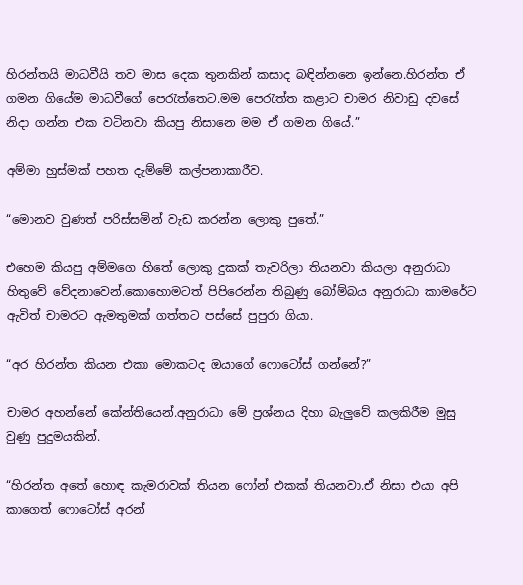හිරන්තයි මාධවීයි තව මාස දෙක තුනකින් කසාද බඳින්නනෙ ඉන්නෙ.හිරන්ත ඒ ගමන ගියේම මාධවීගේ පෙරැත්තෙට.මම පෙරැත්ත කළාට චාමර නිවාඩු දවසේ නිදා ගන්න එක වටිනවා කියපු නිසානෙ මම ඒ ගමන ගියේ.”

අම්මා හුස්මක් පහත දැම්මේ කල්පනාකාරීව.

“මොනව වුණත් පරිස්සමින් වැඩ කරන්න ලොකු පුතේ.”

එහෙම කියපු අම්මගෙ හිතේ ලොකු දුකක් තැවරිලා තියනවා කියලා අනුරාධා හිතුවේ වේදනාවෙන්.කොහොමටත් පිපිරෙන්න තිබුණු බෝම්බය අනුරාධා කාමරේට ඇවිත් චාමරට ඇමතුමක් ගත්තට පස්සේ පුපුරා ගියා.

“අර හිරන්ත කියන එකා මොකටද ඔයාගේ ෆොටෝස් ගන්නේ?”

චාමර අහන්නේ කේන්තියෙන්.අනුරාධා මේ ප්‍රශ්නය දිහා බැලුවේ කලකිරීම මුසු වුණු පුදුමයකින්.

“හිරන්ත අතේ හොඳ කැමරාවක් තියන ෆෝන් එකක් තියනවා.ඒ නිසා එයා අපි කාගෙත් ෆොටෝස් අරන්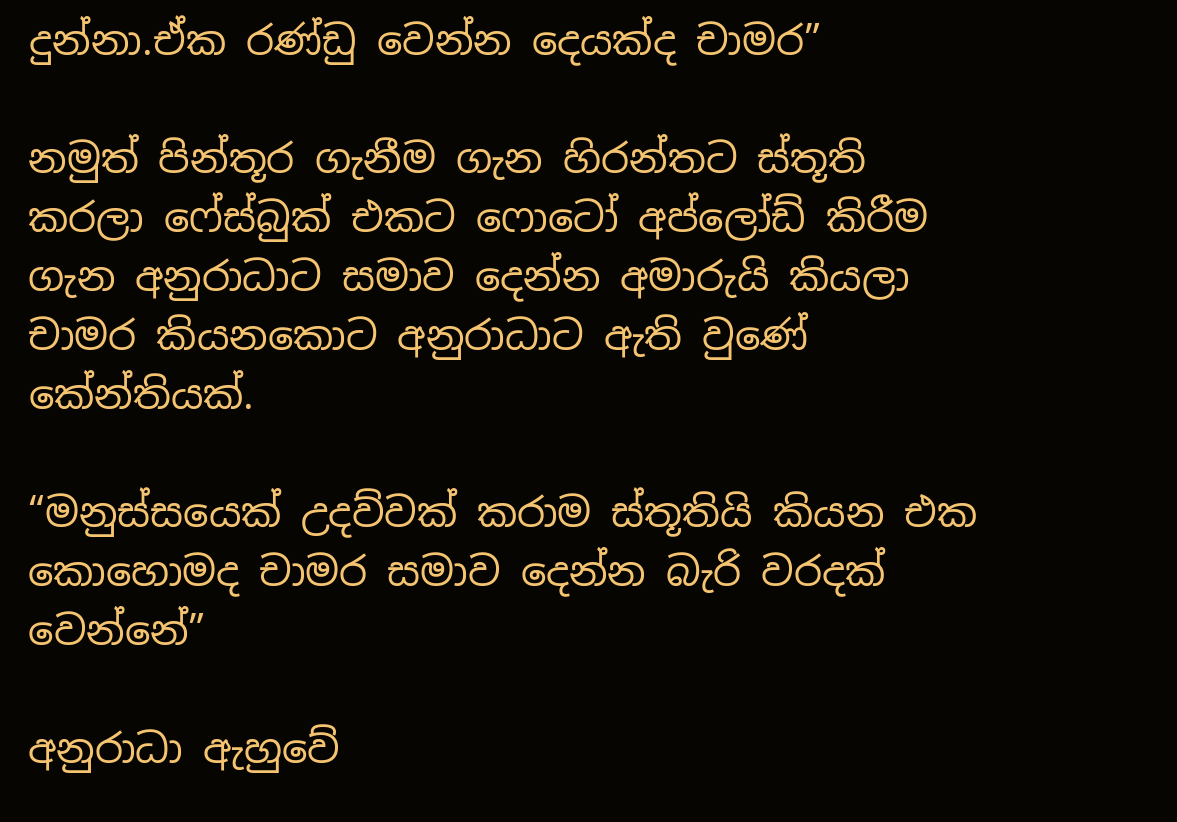දුන්නා.ඒක රණ්ඩු වෙන්න දෙයක්ද චාමර”

නමුත් පින්තූර ගැනීම ගැන හිරන්තට ස්තූති කරලා ෆේස්බුක් එකට ෆොටෝ අප්ලෝඩ් කිරීම ගැන අනුරාධාට සමාව දෙන්න අමාරුයි කියලා චාමර කියනකොට අනුරාධාට ඇති වුණේ කේන්තියක්.

“මනුස්සයෙක් උදව්වක් කරාම ස්තූතියි කියන එක කොහොමද චාමර සමාව දෙන්න බැරි වරදක් වෙන්නේ”

අනුරාධා ඇහුවේ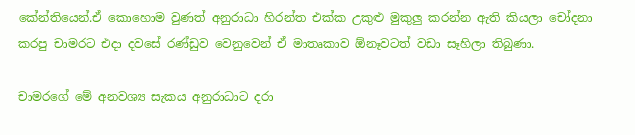කේන්තියෙන්.ඒ කොහොම වුණත් අනුරාධා හිරන්ත එක්ක උකුළු මුකුලු කරන්න ඇති කියලා චෝදනා කරපු චාමරට එදා දවසේ රණ්ඩුව වෙනුවෙන් ඒ මාතෘකාව ඕනෑවටත් වඩා සෑහිලා තිබුණා.

චාමරගේ මේ අනවශ්‍ය සැකය අනුරාධාට දරා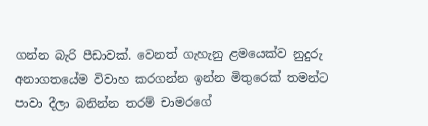ගන්න බැරි පීඩාවක්. වෙනත් ගැහැනු ළමයෙක්ව නුදුරු අනාගතයේම විවාහ කරගන්න ඉන්න මිතුරෙක් තමන්ට පාවා දීලා බනින්න තරම් චාමරගේ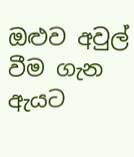ඔළුව අවුල් වීම ගැන ඇයට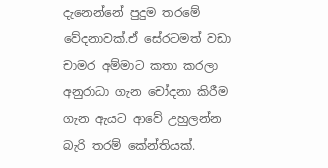දැනෙන්නේ පුදුම තරමේ වේදනාවක්.ඒ සේරටමත් වඩා චාමර අම්මාට කතා කරලා අනුරාධා ගැන චෝදනා කිරීම ගැන ඇයට ආවේ උහුලන්න බැරි තරම් කේන්තියක්.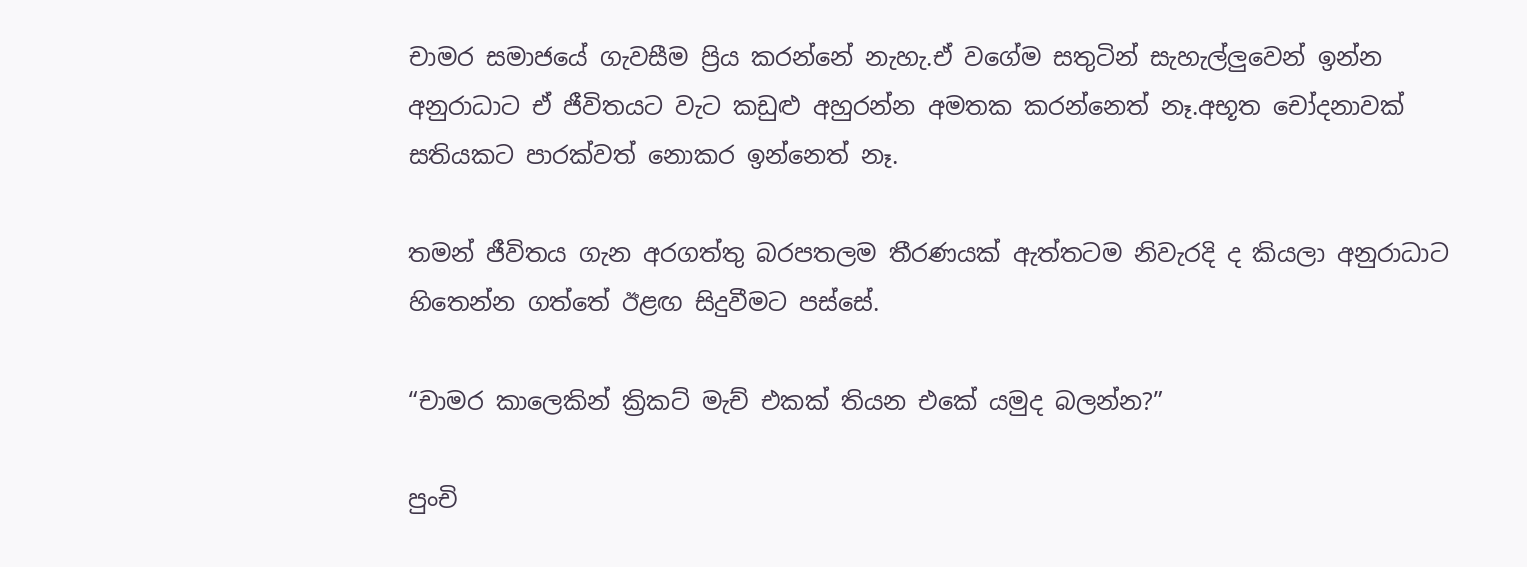චාමර සමාජයේ ගැවසීම ප්‍රිය කරන්නේ නැහැ.ඒ වගේම සතුටින් සැහැල්ලුවෙන් ඉන්න අනුරාධාට ඒ ජීවිතයට වැට කඩුළු අහුරන්න අමතක කරන්නෙත් නෑ.අභූත චෝදනාවක් සතියකට පාරක්වත් නොකර ඉන්නෙත් නෑ.

තමන් ජීවිතය ගැන අරගත්තු බරපතලම තීරණයක් ඇත්තටම නිවැරදි ද කියලා අනුරාධාට හිතෙන්න ගත්තේ ඊළඟ සිදුවීමට පස්සේ.

“චාමර කාලෙකින් ක්‍රිකට් මැච් එකක් තියන එකේ යමුද බලන්න?”

පුංචි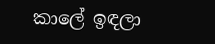කාලේ ඉඳලා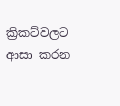ක්‍රිකට්වලට ආසා කරන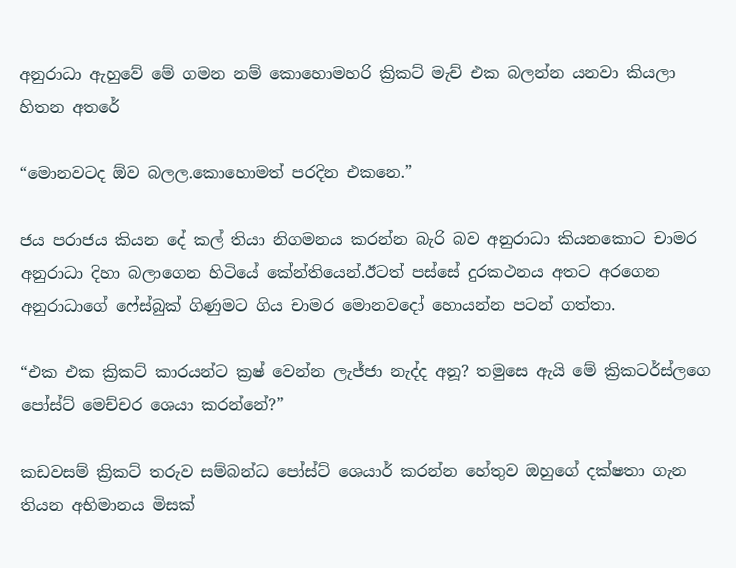අනුරාධා ඇහුවේ මේ ගමන නම් කොහොමහරි ක්‍රිකට් මැච් එක බලන්න යනවා කියලා හිතන අතරේ

“මොනවටද ඕව බලල.කොහොමත් පරදින එකනෙ.”

ජය පරාජය කියන දේ කල් තියා නිගමනය කරන්න බැරි බව අනුරාධා කියනකොට චාමර අනුරාධා දිහා බලාගෙන හිටියේ කේන්‍තියෙන්.ඊටත් පස්සේ දුරකථනය අතට අරගෙන අනුරාධාගේ ෆේස්බුක් ගිණුමට ගිය චාමර මොනවදෝ හොයන්න පටන් ගත්තා.

“එක එක ක්‍රිකට් කාරයන්ට ක්‍රෂ් වෙන්න ලැජ්ජා නැද්ද අනූ? තමුසෙ ඇයි මේ ක්‍රිකටර්ස්ලගෙ පෝස්ට් මෙච්චර ශෙයා කරන්නේ?”

කඩවසම් ක්‍රිකට් තරුව සම්බන්ධ පෝස්ට් ශෙයාර් කරන්න හේතුව ඔහුගේ දක්ෂතා ගැන තියන අභිමානය මිසක්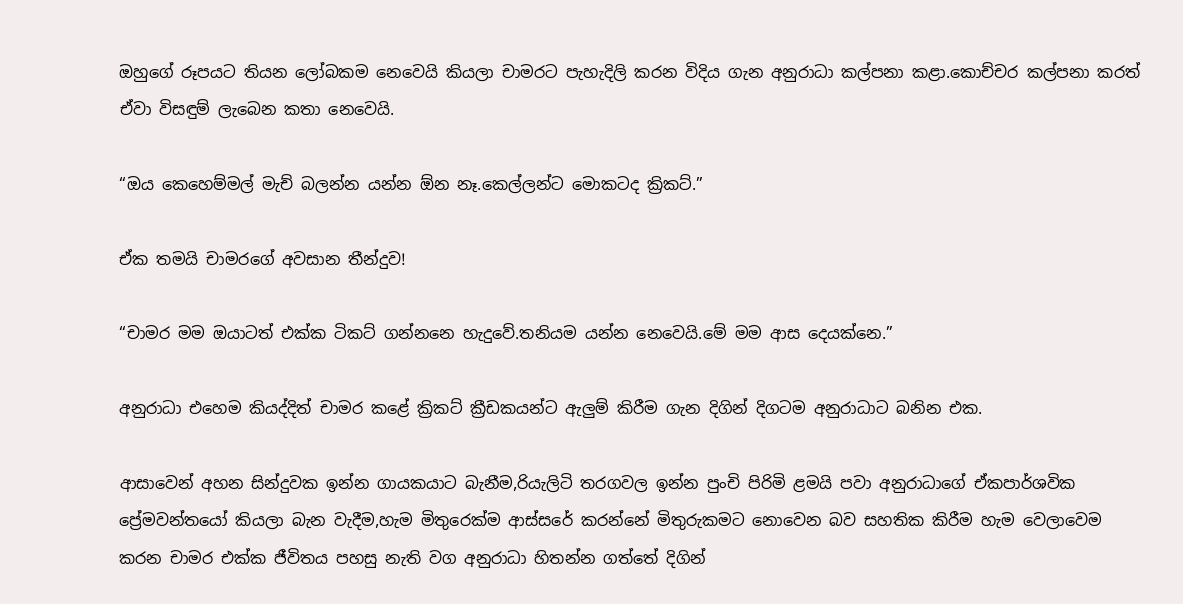ඔහුගේ රූපයට තියන ලෝබකම නෙවෙයි කියලා චාමරට පැහැදිලි කරන විදිය ගැන අනුරාධා කල්පනා කළා.කොච්චර කල්පනා කරත් ඒවා විසඳුම් ලැබෙන කතා නෙවෙයි.

“ඔය කෙහෙම්මල් මැච් බලන්න යන්න ඕන නෑ.කෙල්ලන්ට මොකටද ක්‍රිකට්.”

ඒක තමයි චාමරගේ අවසාන තීන්දුව!

“චාමර මම ඔයාටත් එක්ක ටිකට් ගන්නනෙ හැදුවේ.තනියම යන්න නෙවෙයි.මේ මම ආස දෙයක්නෙ.”

අනුරාධා එහෙම කියද්දිත් චාමර කළේ ක්‍රිකට් ක්‍රීඩකයන්ට ඇලුම් කිරීම ගැන දිගින් දිගටම අනුරාධාට බනින එක.

ආසාවෙන් අහන සින්දුවක ඉන්න ගායකයාට බැනීම,රියැලිටි තරගවල ඉන්න පුංචි පිරිමි ළමයි පවා අනුරාධාගේ ඒකපාර්ශවික ප්‍රේමවන්තයෝ කියලා බැන වැදීම,හැම මිතුරෙක්ම ආස්සරේ කරන්නේ මිතුරුකමට නොවෙන බව සහතික කිරීම හැම වෙලාවෙම කරන චාමර එක්ක ජීවිතය පහසු නැති වග අනුරාධා හිතන්න ගත්තේ දිගින්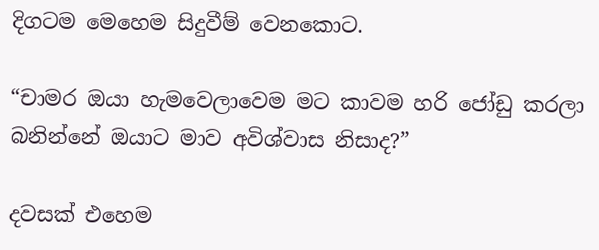දිගටම මෙහෙම සිදුවීම් වෙනකොට.

“චාමර ඔයා හැමවෙලාවෙම මට කාවම හරි ජෝඩු කරලා බනින්නේ ඔයාට මාව අවිශ්වාස නිසාද?”

දවසක් එහෙම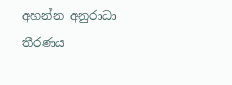අහන්න අනුරාධා තීරණය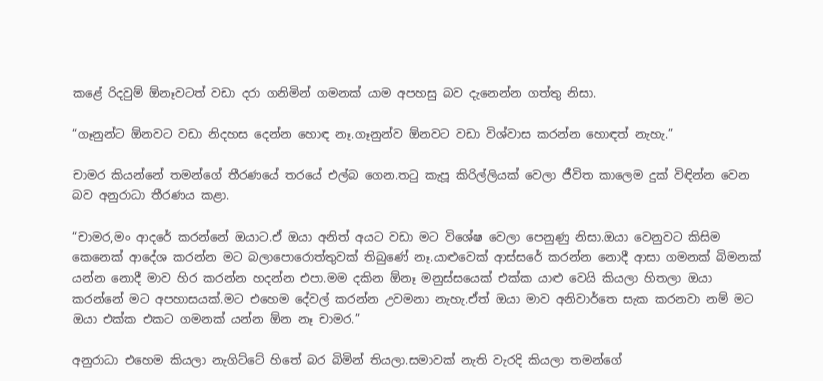කළේ රිදවුම් ඕනෑවටත් වඩා දරා ගනිමින් ගමනක් යාම අපහසු බව දැනෙන්න ගත්තු නිසා.

“ගෑනුන්ට ඕනවට වඩා නිදහස දෙන්න හොඳ නෑ.ගෑනුන්ව ඕනවට වඩා විශ්වාස කරන්න හොඳත් නැහැ.”

චාමර කියන්නේ තමන්ගේ තීරණයේ තරයේ එල්බ ගෙන.තටු කැපූ කිරිල්ලියක් වෙලා ජීවිත කාලෙම දුක් විඳින්න වෙන බව අනුරාධා තීරණය කළා.

“චාමර,මං ආදරේ කරන්නේ ඔයාට.ඒ ඔයා අනිත් අයට වඩා මට විශේෂ වෙලා පෙනුණු නිසා.ඔයා වෙනුවට කිසිම කෙනෙක් ආදේශ කරන්න මට බලාපොරොත්තුවක් තිබුණේ නෑ.යාළුවෙක් ආස්සරේ කරන්න නොදී ආසා ගමනක් බිමනක් යන්න නොදී මාව හිර කරන්න හදන්න එපා.මම දකින ඕනෑ මනුස්සයෙක් එක්ක යාළු වෙයි කියලා හිතලා ඔයා කරන්නේ මට අපහාසයක්.මට එහෙම දේවල් කරන්න උවමනා නැහැ.ඒත් ඔයා මාව අනිවාර්තෙ සැක කරනවා නම් මට ඔයා එක්ක එකට ගමනක් යන්න ඕන නෑ චාමර.”

අනුරාධා එහෙම කියලා නැගිට්ටේ හිතේ බර බිමින් තියලා.සමාවක් නැති වැරදි කියලා තමන්ගේ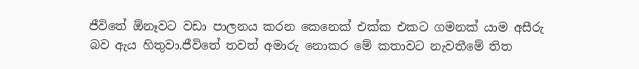ජීවිතේ ඕනෑවට වඩා පාලනය කරන කෙනෙක් එක්ක එකට ගමනක් යාම අසීරු බව ඇය හිතුවා.ජීවිතේ තවත් අමාරු නොකර මේ කතාවට නැවතීමේ තිත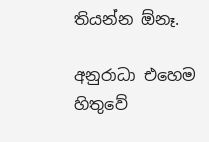තියන්න ඕනෑ.

අනුරාධා එහෙම හිතුවේ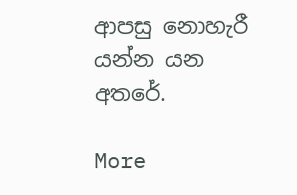ආපසු නොහැරී යන්න යන අතරේ.

More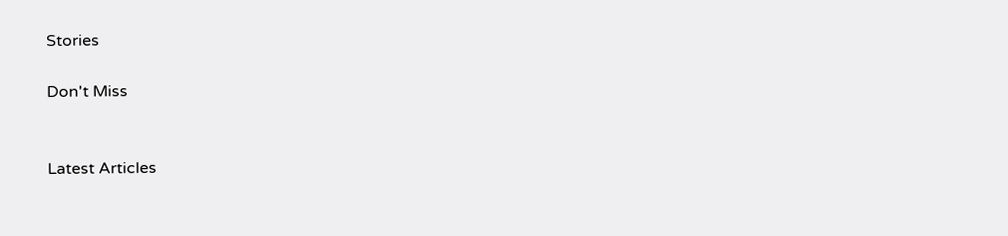Stories

Don't Miss


Latest Articles